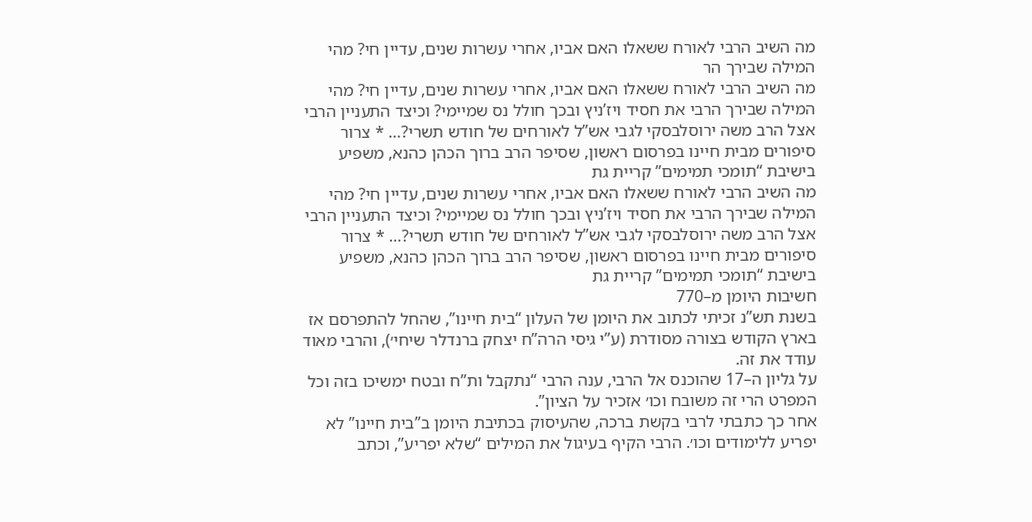מה השיב הרבי לאורח ששאלו האם אביו, אחרי עשרות שנים, עדיין חי? מהי המילה שבירך הר
מה השיב הרבי לאורח ששאלו האם אביו, אחרי עשרות שנים, עדיין חי? מהי המילה שבירך הרבי את חסיד ויז’ניץ ובכך חולל נס שמיימי? וכיצד התעניין הרבי אצל הרב משה ירוסלבסקי לגבי אש”ל לאורחים של חודש תשרי?… * צרור סיפורים מבית חיינו בפרסום ראשון, שסיפר הרב ברוך הכהן כהנא, משפיע בישיבת “תומכי תמימים” קריית גת
מה השיב הרבי לאורח ששאלו האם אביו, אחרי עשרות שנים, עדיין חי? מהי המילה שבירך הרבי את חסיד ויז’ניץ ובכך חולל נס שמיימי? וכיצד התעניין הרבי אצל הרב משה ירוסלבסקי לגבי אש”ל לאורחים של חודש תשרי?… * צרור סיפורים מבית חיינו בפרסום ראשון, שסיפר הרב ברוך הכהן כהנא, משפיע בישיבת “תומכי תמימים” קריית גת
חשיבות היומן מ–770
בשנת תש”נ זכיתי לכתוב את היומן של העלון “בית חיינו”, שהחל להתפרסם אז בארץ הקודש בצורה מסודרת (ע”י גיסי הרה”ח יצחק ברנדלר שיחי׳), והרבי מאוד עודד את זה.
על גליון ה–17 שהוכנס אל הרבי, ענה הרבי “נתקבל ות”ח ובטח ימשיכו בזה וכל המפרט הרי זה משובח וכו׳ אזכיר על הציון”.
אחר כך כתבתי לרבי בקשת ברכה, שהעיסוק בכתיבת היומן ב”בית חיינו” לא יפריע ללימודים וכו׳. הרבי הקיף בעיגול את המילים “שלא יפריע”, וכתב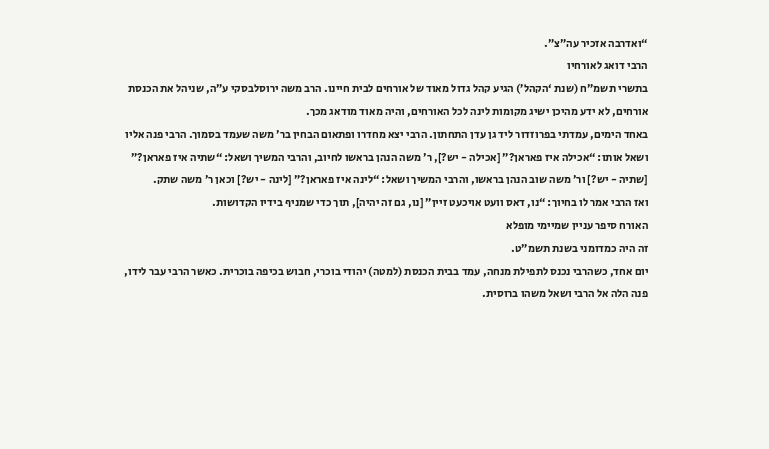“ואדרבה אזכיר עה”צ”.
הרבי דואג לאורחיו
בתשרי תשמ”ח (שנת ‘הקהל’) הגיע קהל גדול מאוד של אורחים לבית חיינו. הרב משה ירוסלבסקי ע”ה, שניהל את הכנסת אורחים, לא ידע מהיכן ישיג מקומות לינה לכל האורחים, והיה מאוד מודאג מכך.
באחד הימים, עמדתי בפרוזדור ליד גן עדן התחתון. הרבי יצא מחדרו ופתאום הבחין בר׳ משה שעמד בסמוך. הרבי פנה אליו ושאל אותו: “אכילה איז פאראן?” [אכילה - יש?], ר׳ משה הנהן בראשו לחיוב, והרבי המשיך ושאל: “שתיה איז פאראן?” [שתיה - יש?] ור׳ משה שוב הנהן בראשו, והרבי המשיך ושאל: “לינה איז פאראן?” [לינה - יש?] וכאן ר׳ משה שתק.
ואז הרבי אמר לו בחיוך: “נו, דאס וועט אויכעט זיין” [נו, גם זה יהיה], תוך כדי שמניף בידיו הקדושות.
האורח סיפר עניין שמיימי מופלא
זה היה כמדומני בשנת תשמ”ט.
יום אחד, כשהרבי נכנס לתפילת מנחה, עמד בבית הכנסת (למטה) יהודי בוכרי, חבוש בכיפה בוכרית. כאשר הרבי עבר לידו, פנה הלה אל הרבי ושאל משהו ברוסית.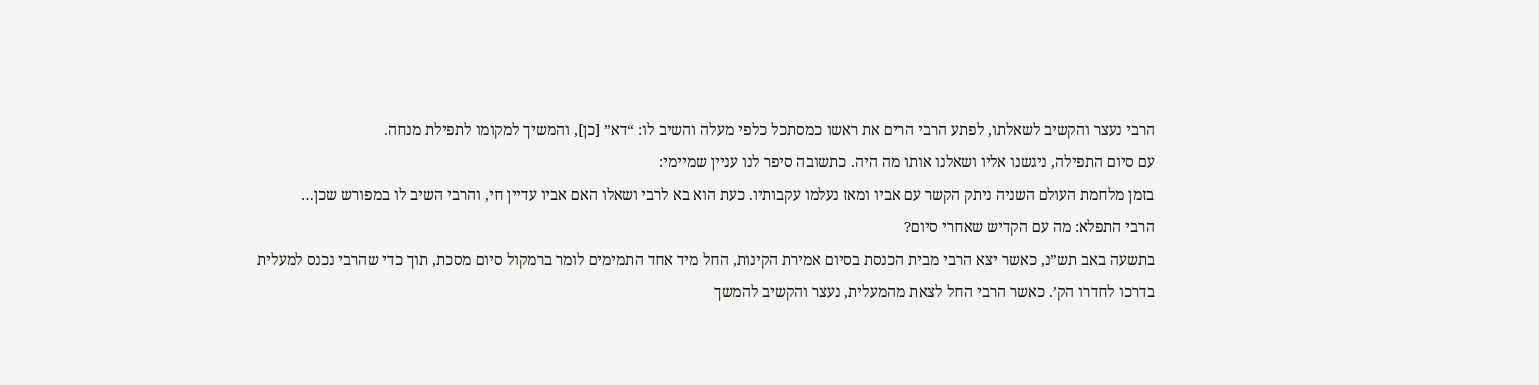הרבי נעצר והקשיב לשאלתו, לפתע הרבי הרים את ראשו כמסתכל כלפי מעלה והשיב לו: “דא” [כן], והמשיך למקומו לתפילת מנחה.
עם סיום התפילה, ניגשנו אליו ושאלנו אותו מה היה. כתשובה סיפר לנו עניין שמיימי:
בזמן מלחמת העולם השניה ניתק הקשר עם אביו ומאז נעלמו עקבותיו. כעת הוא בא לרבי ושאלו האם אביו עדיין חי, והרבי השיב לו במפורש שכן…
הרבי התפלא: מה עם הקדיש שאחרי סיום?
בתשעה באב תש”נ, כאשר יצא הרבי מבית הכנסת בסיום אמירת הקינות, החל מיד אחד התמימים לומר ברמקול סיום מסכת, תוך כדי שהרבי נכנס למעלית בדרכו לחדרו הק’. כאשר הרבי החל לצאת מהמעלית, נעצר והקשיב להמשך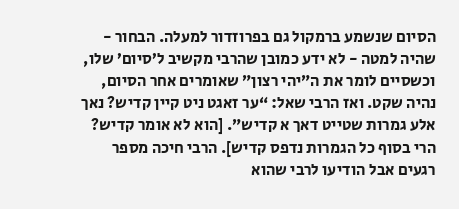הסיום שנשמע ברמקול גם בפרוזדור למעלה. הבחור - שהיה למטה - לא ידע כמובן שהרבי מקשיב ל’סיום’ שלו, וכשסיים לומר את ה”יהי רצון” שאומרים אחר הסיום, נהיה שקט. ואז הרבי שאל: “ער זאגט ניט קיין קדיש? נאך אלע גמרות שטייט דאך א קדיש”. [הוא לא אומר קדיש? הרי בסוף כל הגמרות נדפס קדיש]. הרבי חיכה מספר רגעים אבל הודיעו לרבי שהוא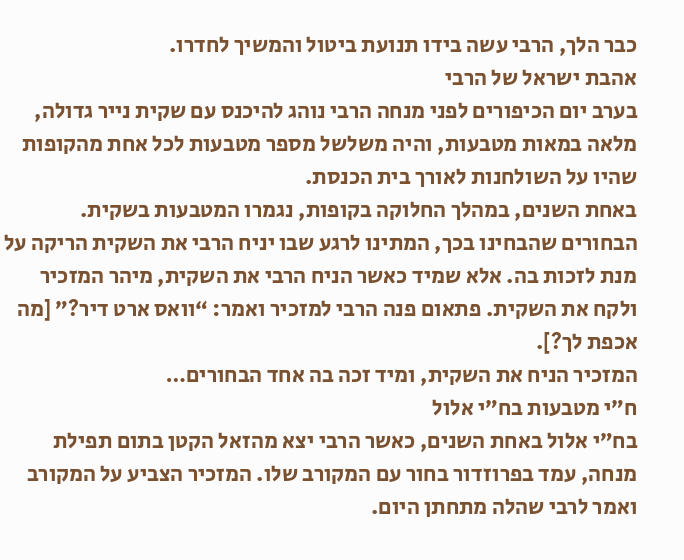כבר הלך, הרבי עשה בידו תנועת ביטול והמשיך לחדרו.
אהבת ישראל של הרבי
בערב יום הכיפורים לפני מנחה הרבי נוהג להיכנס עם שקית נייר גדולה, מלאה במאות מטבעות, והיה משלשל מספר מטבעות לכל אחת מהקופות שהיו על השולחנות לאורך בית הכנסת.
באחת השנים, במהלך החלוקה בקופות, נגמרו המטבעות בשקית. הבחורים שהבחינו בכך, המתינו לרגע שבו יניח הרבי את השקית הריקה על מנת לזכות בה. אלא שמיד כאשר הניח הרבי את השקית, מיהר המזכיר ולקח את השקית. פתאום פנה הרבי למזכיר ואמר: “וואס ארט דיר?” [מה אכפת לך?].
המזכיר הניח את השקית, ומיד זכה בה אחד הבחורים…
ח”י מטבעות בח”י אלול
בח”י אלול באחת השנים, כאשר הרבי יצא מהזאל הקטן בתום תפילת מנחה, עמד בפרוזדור בחור עם המקורב שלו. המזכיר הצביע על המקורב ואמר לרבי שהלה מתחתן היום.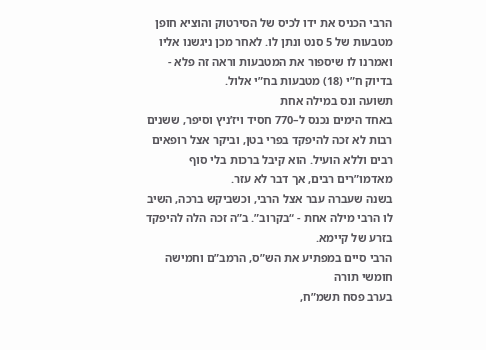הרבי הכניס את ידו לכיס של הסירטוק והוציא חופן מטבעות של 5 סנט ונתן לו. לאחר מכן ניגשנו אליו ואמרנו לו שיספור את המטבעות וראה זה פלא - בדיוק ח”י (18) מטבעות בח”י אלול.
תשועה ונס במילה אחת
באחד הימים נכנס ל–770 חסיד ויז’ניץ וסיפר, ששנים רבות לא זכה להיפקד בפרי בטן, וביקר אצל רופאים רבים וללא הועיל. הוא קיבל ברכות בלי סוף מאדמו”רים רבים, אך דבר לא עזר.
בשנה שעברה עבר אצל הרבי, וכשביקש ברכה, השיב לו הרבי מילה אחת - “בקרוב”. ב”ה זכה הלה להיפקד בזרע של קיימא.
הרבי סיים במפתיע את הש”ס, הרמב”ם וחמישה חומשי תורה
בערב פסח תשמ”ח,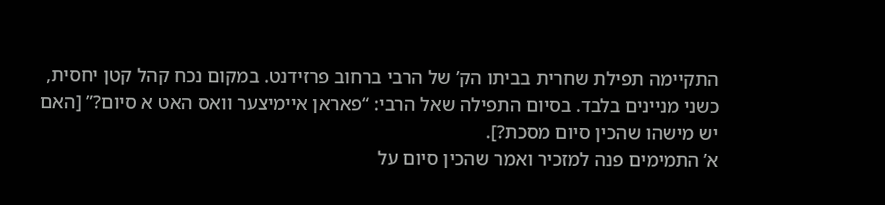התקיימה תפילת שחרית בביתו הק’ של הרבי ברחוב פרזידנט. במקום נכח קהל קטן יחסית, כשני מניינים בלבד. בסיום התפילה שאל הרבי: “פאראן איימיצער וואס האט א סיום?” [האם יש מישהו שהכין סיום מסכת?].
א’ התמימים פנה למזכיר ואמר שהכין סיום על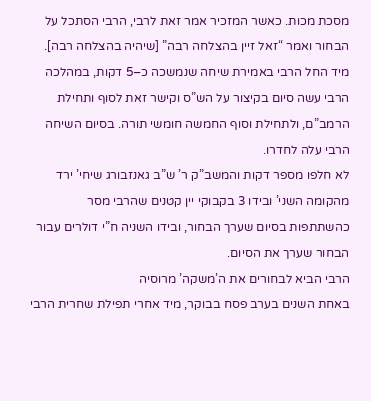מסכת מכות. כאשר המזכיר אמר זאת לרבי, הרבי הסתכל על הבחור ואמר “זאל זיין בהצלחה רבה” [שיהיה בהצלחה רבה].
מיד החל הרבי באמירת שיחה שנמשכה כ–5 דקות, במהלכה הרבי עשה סיום בקיצור על הש”ס וקישר זאת לסוף ותחילת הרמב”ם, ולתחילת וסוף החמשה חומשי תורה. בסיום השיחה הרבי עלה לחדרו.
לא חלפו מספר דקות והמשב”ק ר’ ש”ב גאנזבורג שיחי’ ירד מהקומה השני’ ובידו 3 בקבוקי יין קטנים שהרבי מסר כהשתתפות בסיום שערך הבחור, ובידו השניה ח”י דולרים עבור הבחור שערך את הסיום.
הרבי הביא לבחורים את ה’משקה’ מרוסיה
באחת השנים בערב פסח בבוקר, מיד אחרי תפילת שחרית הרבי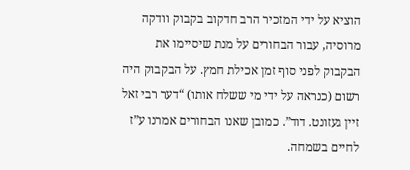הוציא על ידי המזכיר הרב חדקוב בקבוק וודקה מרוסיה, עבור הבחורים על מנת שיסיימו את הבקבוק לפני סוף זמן אכילת חמץ. על הבקבוק היה רשום (כנראה על ידי מי ששלח אותו) “דער רבי זאל זיין געזונט. דוד”. כמובן שאנו הבחורים אמרנו ע”ז לחיים בשמחה.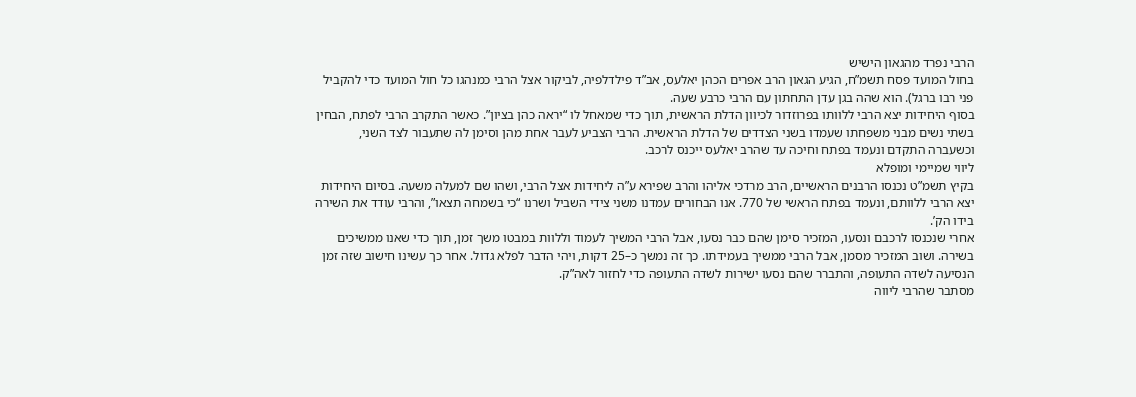הרבי נפרד מהגאון הישיש
בחול המועד פסח תשמ”ח, הגיע הגאון הרב אפרים הכהן יאלעס, אב”ד פילדלפיה, לביקור אצל הרבי כמנהגו כל חול המועד כדי להקביל פני רבו ברגל). הוא שהה בגן עדן התחתון עם הרבי כרבע שעה.
בסוף היחידות יצא הרבי ללוותו בפרוזדור לכיוון הדלת הראשית, תוך כדי שמאחל לו “יראה כהן בציון”. כאשר התקרב הרבי לפתח, הבחין בשתי נשים מבני משפחתו שעמדו בשני הצדדים של הדלת הראשית. הרבי הצביע לעבר אחת מהן וסימן לה שתעבור לצד השני, וכשעברה התקדם ונעמד בפתח וחיכה עד שהרב יאלעס ייכנס לרכב.
ליווי שמיימי ומופלא
בקיץ תשמ”ט נכנסו הרבנים הראשיים, הרב מרדכי אליהו והרב שפירא ע”ה ליחידות אצל הרבי, ושהו שם למעלה משעה. בסיום היחידות יצא הרבי ללוותם, ונעמד בפתח הראשי של 770. אנו הבחורים עמדנו משני צידי השביל ושרנו “כי בשמחה תצאו”, והרבי עודד את השירה בידו הק’.
אחרי שנכנסו לרכבם ונסעו, המזכיר סימן שהם כבר נסעו, אבל הרבי המשיך לעמוד וללוות במבטו משך זמן, תוך כדי שאנו ממשיכים בשירה. ושוב המזכיר מסמן, אבל הרבי ממשיך בעמידתו. כך זה נמשך כ–25 דקות, ויהי הדבר לפלא גדול. אחר כך עשינו חישוב שזה זמן הנסיעה לשדה התעופה, והתברר שהם נסעו ישירות לשדה התעופה כדי לחזור לאה”ק.
מסתבר שהרבי ליווה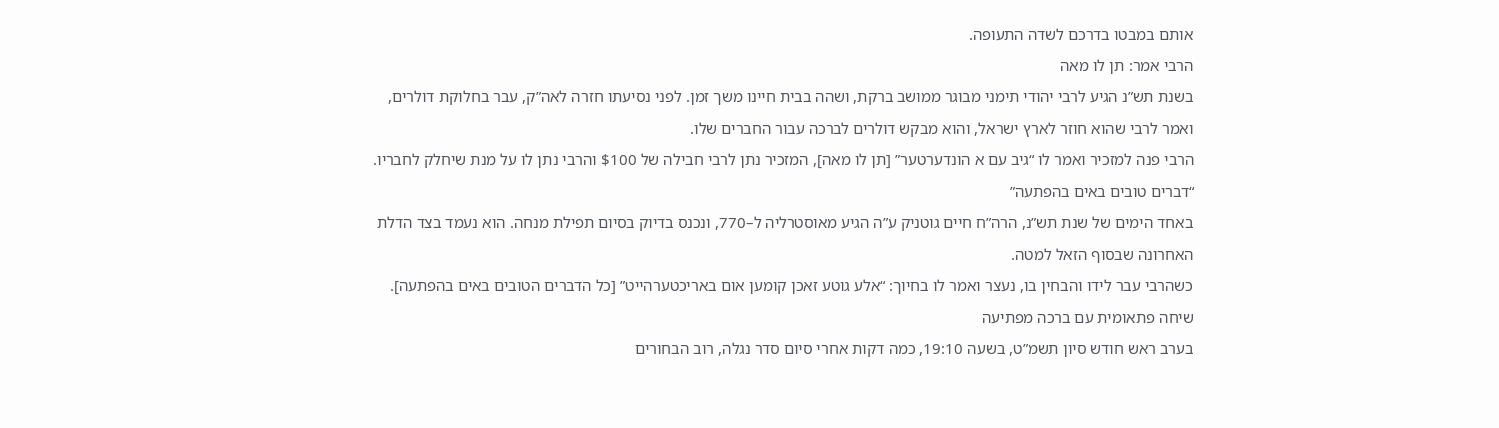אותם במבטו בדרכם לשדה התעופה.
הרבי אמר: תן לו מאה
בשנת תש”נ הגיע לרבי יהודי תימני מבוגר ממושב ברקת, ושהה בבית חיינו משך זמן. לפני נסיעתו חזרה לאה”ק, עבר בחלוקת דולרים, ואמר לרבי שהוא חוזר לארץ ישראל, והוא מבקש דולרים לברכה עבור החברים שלו.
הרבי פנה למזכיר ואמר לו “גיב עם א הונדערטער” [תן לו מאה], המזכיר נתן לרבי חבילה של $100 והרבי נתן לו על מנת שיחלק לחבריו.
“דברים טובים באים בהפתעה”
באחד הימים של שנת תש”נ, הרה”ח חיים גוטניק ע”ה הגיע מאוסטרליה ל–770, ונכנס בדיוק בסיום תפילת מנחה. הוא נעמד בצד הדלת האחרונה שבסוף הזאל למטה.
כשהרבי עבר לידו והבחין בו, נעצר ואמר לו בחיוך: “אלע גוטע זאכן קומען אום באריכטערהייט” [כל הדברים הטובים באים בהפתעה].
שיחה פתאומית עם ברכה מפתיעה
בערב ראש חודש סיון תשמ”ט, בשעה 19:10, כמה דקות אחרי סיום סדר נגלה, רוב הבחורים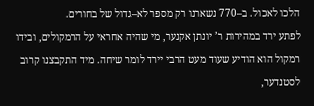הלכו לאכול. ב–770 נשארנו רק מספר לא–גדול של בחורים.
לפתע ירד במהירות ר’ יונתן אקנער, מי שהיה אחראי על הרמקולים, ובידו רמקול הוא הודיע שעוד מעט הרבי יירד לומר שיחה. מיד התקבצנו קרוב לסטנדער,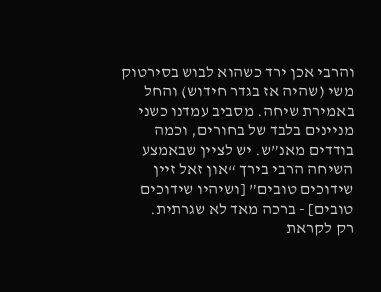והרבי אכן ירד כשהוא לבוש בסירטוק משי (שהיה אז בגדר חידוש) והחל באמירת שיחה. מסביב עמדנו כשני מניינים בלבד של בחורים, וכמה בודדים מאנ”ש. יש לציין שבאמצע השיחה הרבי בירך “און זאל זיין שידוכים טובים” [ושיהיו שידוכים טובים] - ברכה מאד לא שגרתית.
רק לקראת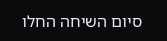סיום השיחה החלו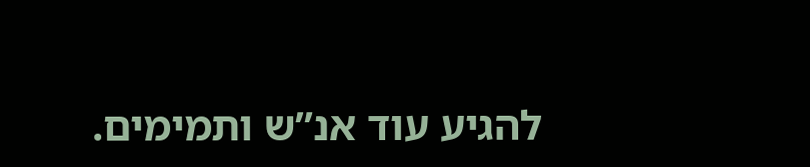להגיע עוד אנ”ש ותמימים.